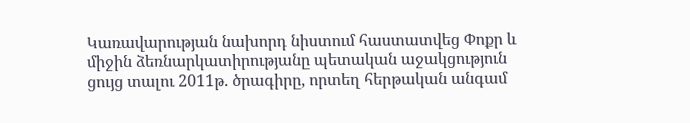Կառավարության նախորդ նիստում հաստատվեց Փոքր և միջին ձեռնարկատիրությանը պետական աջակցություն ցույց տալու 2011թ. ծրագիրը, որտեղ հերթական անգամ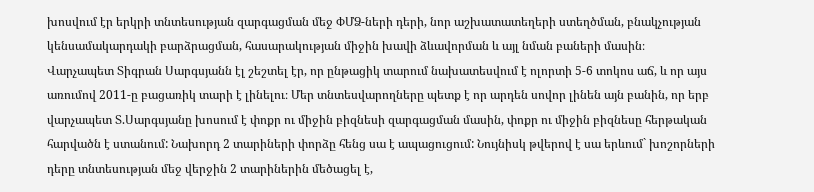խոսվում էր երկրի տնտեսության զարգացման մեջ ՓՄՁ-ների դերի, նոր աշխատատեղերի ստեղծման, բնակչության կենսամակարդակի բարձրացման, հասարակության միջին խավի ձևավորման և այլ նման բաների մասին։
Վարչապետ Տիգրան Սարգսյանն էլ շեշտել էր, որ ընթացիկ տարում նախատեսվում է ոլորտի 5-6 տոկոս աճ, և որ այս առումով 2011-ը բացառիկ տարի է լինելու։ Մեր տնտեսվարողները պետք է որ արդեն սովոր լինեն այն բանին, որ երբ վարչապետ Տ.Սարգսյանը խոսում է փոքր ու միջին բիզնեսի զարգացման մասին, փոքր ու միջին բիզնեսը հերթական հարվածն է ստանում: Նախորդ 2 տարիների փորձը հենց սա է ապացուցում: Նույնիսկ թվերով է սա երևում` խոշորների դերը տնտեսության մեջ վերջին 2 տարիներին մեծացել է,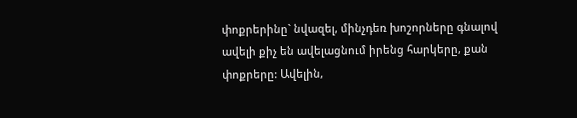փոքրերինը` նվազել, մինչդեռ խոշորները գնալով ավելի քիչ են ավելացնում իրենց հարկերը, քան փոքրերը: Ավելին,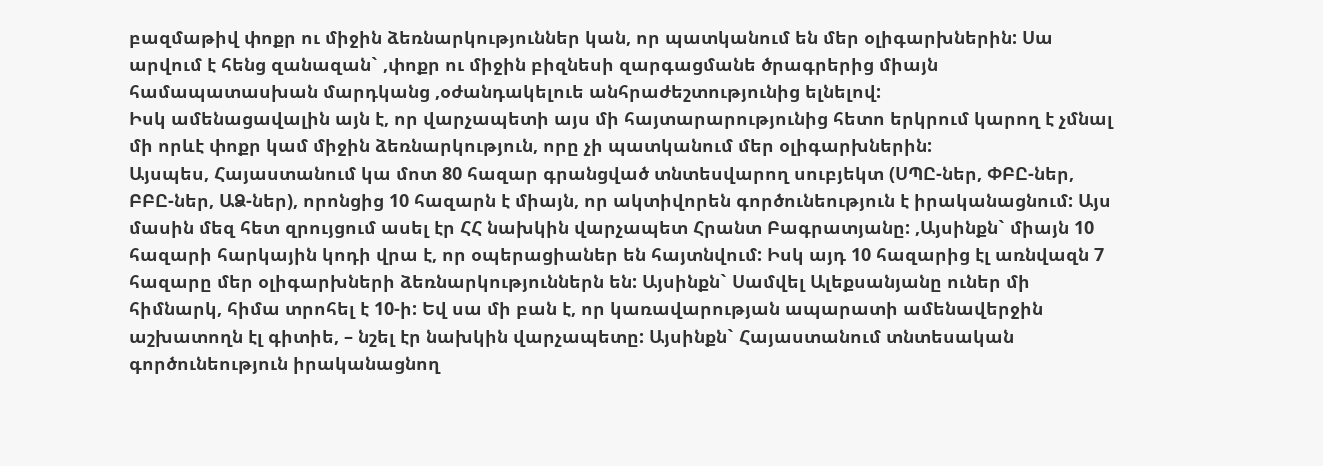բազմաթիվ փոքր ու միջին ձեռնարկություններ կան, որ պատկանում են մեր օլիգարխներին: Սա արվում է հենց զանազան` ,փոքր ու միջին բիզնեսի զարգացմանե ծրագրերից միայն համապատասխան մարդկանց ,օժանդակելուե անհրաժեշտությունից ելնելով:
Իսկ ամենացավալին այն է, որ վարչապետի այս մի հայտարարությունից հետո երկրում կարող է չմնալ մի որևէ փոքր կամ միջին ձեռնարկություն, որը չի պատկանում մեր օլիգարխներին:
Այսպես, Հայաստանում կա մոտ 80 հազար գրանցված տնտեսվարող սուբյեկտ (ՍՊԸ-ներ, ՓԲԸ-ներ, ԲԲԸ-ներ, ԱՁ-ներ), որոնցից 10 հազարն է միայն, որ ակտիվորեն գործունեություն է իրականացնում: Այս մասին մեզ հետ զրույցում ասել էր ՀՀ նախկին վարչապետ Հրանտ Բագրատյանը: ,Այսինքն` միայն 10 հազարի հարկային կոդի վրա է, որ օպերացիաներ են հայտնվում: Իսկ այդ 10 հազարից էլ առնվազն 7 հազարը մեր օլիգարխների ձեռնարկություններն են: Այսինքն` Սամվել Ալեքսանյանը ուներ մի հիմնարկ, հիմա տրոհել է 10-ի: Եվ սա մի բան է, որ կառավարության ապարատի ամենավերջին աշխատողն էլ գիտիե, – նշել էր նախկին վարչապետը: Այսինքն` Հայաստանում տնտեսական գործունեություն իրականացնող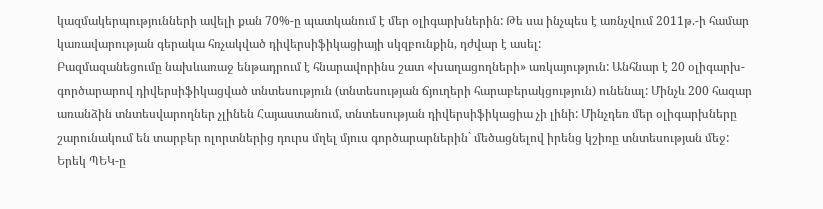կազմակերպությունների ավելի քան 70%-ը պատկանում է մեր օլիգարխներին: Թե սա ինչպես է առնչվում 2011թ.-ի համար կառավարության գերակա հռչակված դիվերսիֆիկացիայի սկզբունքին, դժվար է ասել:
Բազմազանեցումը նախևառաջ ենթադրում է հնարավորինս շատ «խաղացողների» առկայություն: Անհնար է 20 օլիգարխ-գործարարով դիվերսիֆիկացված տնտեսություն (տնտեսության ճյուղերի հարաբերակցություն) ունենալ: Մինչև 200 հազար առանձին տնտեսվարողներ չլինեն Հայաստանում, տնտեսության դիվերսիֆիկացիա չի լինի: Մինչդեռ մեր օլիգարխները շարունակում են տարբեր ոլորտներից դուրս մղել մյուս գործարարներին` մեծացնելով իրենց կշիռը տնտեսության մեջ:
Երեկ ՊԵԿ-ը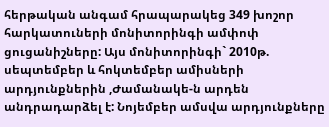հերթական անգամ հրապարակեց 349 խոշոր հարկատուների մոնիտորինգի ամփոփ ցուցանիշները: Այս մոնիտորինգի` 2010թ. սեպտեմբեր և հոկտեմբեր ամիսների արդյունքներին ,Ժամանակե-ն արդեն անդրադարձել է: Նոյեմբեր ամսվա արդյունքները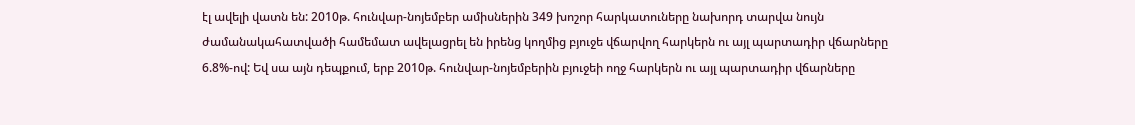էլ ավելի վատն են: 2010թ. հունվար-նոյեմբեր ամիսներին 349 խոշոր հարկատուները նախորդ տարվա նույն ժամանակահատվածի համեմատ ավելացրել են իրենց կողմից բյուջե վճարվող հարկերն ու այլ պարտադիր վճարները 6.8%-ով: Եվ սա այն դեպքում, երբ 2010թ. հունվար-նոյեմբերին բյուջեի ողջ հարկերն ու այլ պարտադիր վճարները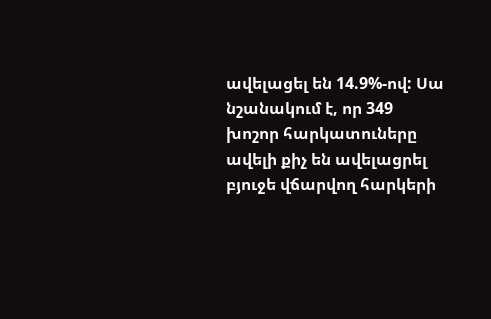ավելացել են 14.9%-ով: Սա նշանակում է, որ 349 խոշոր հարկատուները ավելի քիչ են ավելացրել բյուջե վճարվող հարկերի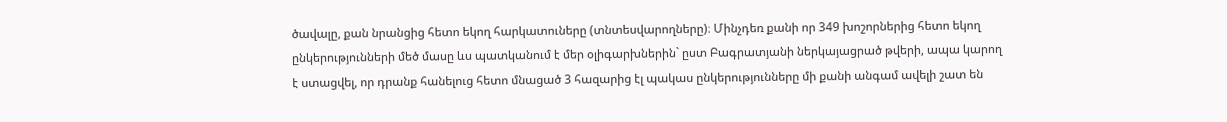ծավալը, քան նրանցից հետո եկող հարկատուները (տնտեսվարողները)։ Մինչդեռ քանի որ 349 խոշորներից հետո եկող ընկերությունների մեծ մասը ևս պատկանում է մեր օլիգարխներին` ըստ Բագրատյանի ներկայացրած թվերի, ապա կարող է ստացվել, որ դրանք հանելուց հետո մնացած 3 հազարից էլ պակաս ընկերությունները մի քանի անգամ ավելի շատ են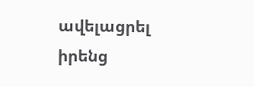ավելացրել իրենց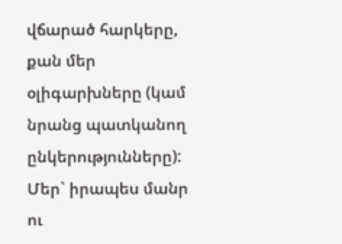վճարած հարկերը, քան մեր օլիգարխները (կամ նրանց պատկանող ընկերությունները): Մեր` իրապես մանր ու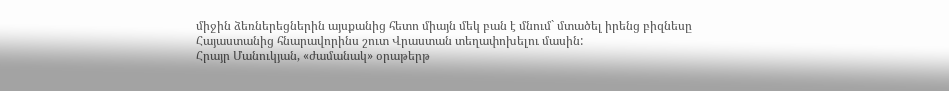միջին ձեռներեցներին այսքանից հետո միայն մեկ բան է մնում` մտածել իրենց բիզնեսը Հայաստանից հնարավորինս շուտ Վրաստան տեղափոխելու մասին:
Հրայր Մանուկյան, «ժամանակ» օրաթերթ